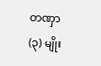တဏှာ (၃) မျိုး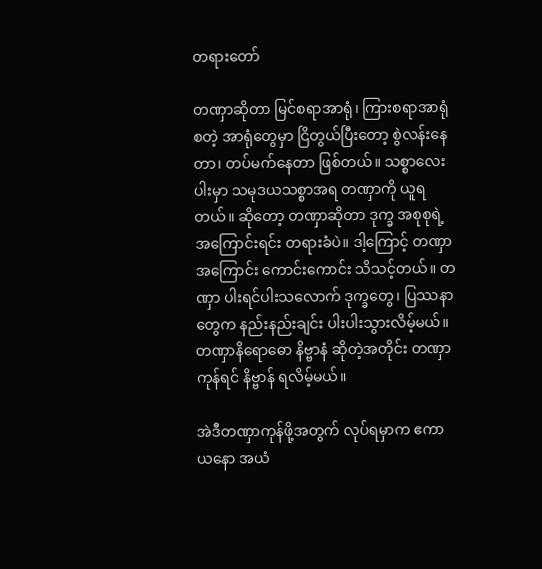တရားတော်

တဏှာဆိုတာ မြင်စရာအာရုံ၊ ကြားစရာအာရုံ စတဲ့ အာရုံတွေမှာ ငြိတွယ်ပြီးတော့ စွဲလန်းနေတာ၊ တပ်မက်နေတာ ဖြစ်တယ်။ သစ္စာလေးပါးမှာ သမုဒယသစ္စာအရ တဏှာကို ယူရတယ်။ ဆိုတော့ တဏှာဆိုတာ ဒုက္ခ အစုစုရဲ့ အကြောင်းရင်း တရားခံပဲ။ ဒါ့ကြောင့် တဏှာအကြောင်း ကောင်းကောင်း သိသင့်တယ်။ တဏှာ ပါးရင်ပါးသလောက် ဒုက္ခတွေ၊ ပြဿနာတွေက နည်းနည်းချင်း ပါးပါးသွားလိမ့်မယ်။ တဏှာနိရောဓော နိဗ္ဗာနံ ဆိုတဲ့အတိုင်း တဏှာကုန်ရင် နိဗ္ဗာန် ရလိမ့်မယ်။

အဲဒီတဏှာကုန်ဖို့အတွက် လုပ်ရမှာက ဧကာယနော အယံ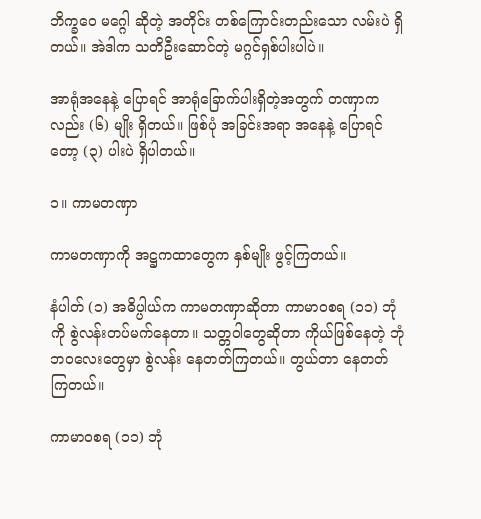ဘိက္ခဝေ မဂ္ဂေါ ဆိုတဲ့ အတိုင်း တစ်ကြောင်းတည်းသော လမ်းပဲ ရှိတယ်။ အဲဒါက သတိဦးဆောင်တဲ့ မဂ္ဂင်ရှစ်ပါးပါပဲ။

အာရုံအနေနဲ့ ပြောရင် အာရုံခြောက်ပါးရှိတဲ့အတွက် တဏှာကလည်း (၆) မျိုး ရှိတယ်။ ဖြစ်ပုံ အခြင်းအရာ အနေနဲ့ ပြောရင်တော့ (၃) ပါးပဲ ရှိပါတယ်။

၁။ ကာမတဏှာ

ကာမတဏှာကို အဋ္ဌကထာတွေက နှစ်မျိုး ဖွင့်ကြတယ်။

နံပါတ် (၁) အဓိပ္ပါယ်က ကာမတဏှာဆိုတာ ကာမာဝစရ (၁၁) ဘုံကို စွဲလန်းတပ်မက်နေတာ။ သတ္တဝါတွေဆိုတာ ကိုယ်ဖြစ်နေတဲ့ ဘုံဘဝလေးတွေမှာ စွဲလန်း နေတတ်ကြတယ်။ တွယ်တာ နေတတ်ကြတယ်။

ကာမာဝစရ (၁၁) ဘုံ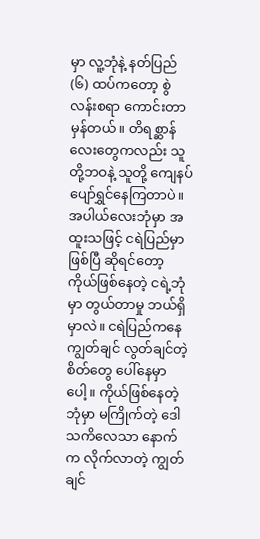မှာ လူ့ဘုံနဲ့ နတ်ပြည် (၆) ထပ်ကတော့ စွဲလန်းစရာ ကောင်းတာ မှန်တယ်။ တိရစ္ဆာန်လေးတွေကလည်း သူတို့ဘဝနဲ့ သူတို့ ကျေနပ် ပျော်ရွှင်နေကြတာပဲ။ အပါယ်လေးဘုံမှာ အထူးသဖြင့် ငရဲပြည်မှာ ဖြစ်ပြီ ဆိုရင်တော့ ကိုယ်ဖြစ်နေတဲ့ ငရဲ့ဘုံမှာ တွယ်တာမှု ဘယ်ရှိမှာလဲ။ ငရဲပြည်ကနေ ကျွတ်ချင် လွတ်ချင်တဲ့ စိတ်တွေ ပေါ်နေမှာပေါ့။ ကိုယ်ဖြစ်နေတဲ့ ဘုံမှာ မကြိုက်တဲ့ ဒေါသကိလေသာ နောက်က လိုက်လာတဲ့ ကျွတ်ချင်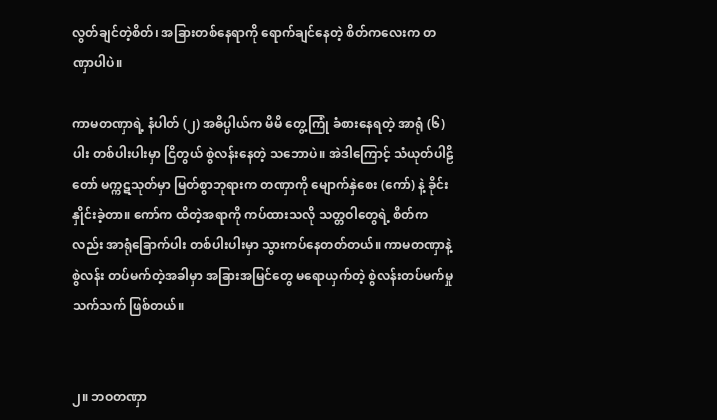လွတ်ချင်တဲ့စိတ်၊ အခြားတစ်နေရာကို ရောက်ချင်နေတဲ့ စိတ်ကလေးက တဏှာပါပဲ။

ကာမတဏှာရဲ့ နံပါတ် (၂) အဓိပ္ပါယ်က မိမိ တွေ့ကြုံ ခံစားနေရတဲ့ အာရုံ (၆) ပါး တစ်ပါးပါးမှာ ငြိတွယ် စွဲလန်းနေတဲ့ သဘောပဲ။ အဲဒါကြောင့် သံယုတ်ပါဠိတော် မက္ကဋသုတ်မှာ မြတ်စွာဘုရားက တဏှာကို မျောက်နှဲစေး (ကော်) နဲ့ ခိုင်းနှိုင်းခဲ့တာ။ ကော်က ထိတဲ့အရာကို ကပ်ထားသလို သတ္တဝါတွေရဲ့ စိတ်ကလည်း အာရုံခြောက်ပါး တစ်ပါးပါးမှာ သွားကပ်နေတတ်တယ်။ ကာမတဏှာနဲ့ စွဲလန်း တပ်မက်တဲ့အခါမှာ အခြားအမြင်တွေ မရောယှက်တဲ့ စွဲလန်းတပ်မက်မှု သက်သက် ဖြစ်တယ်။


၂။ ဘဝတဏှာ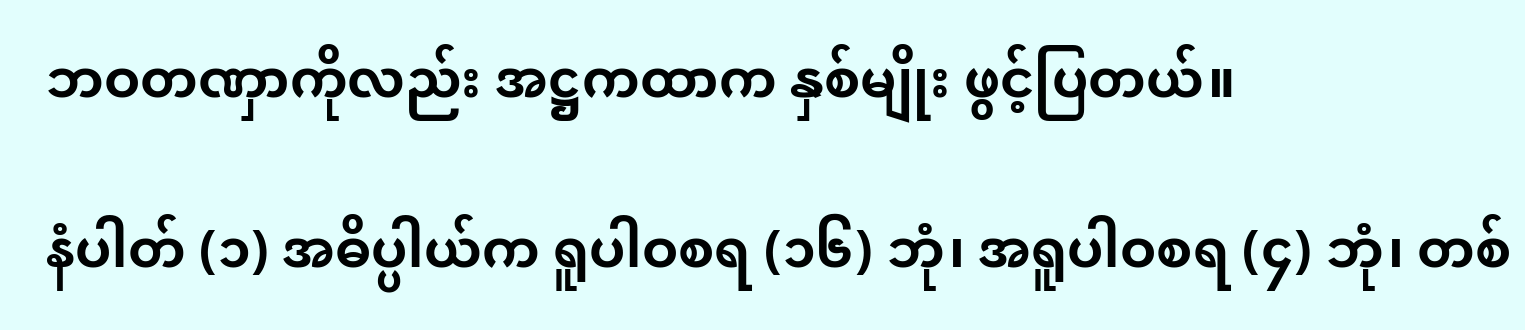ဘဝတဏှာကိုလည်း အဋ္ဌကထာက နှစ်မျိုး ဖွင့်ပြတယ်။

နံပါတ် (၁) အဓိပ္ပါယ်က ရူပါဝစရ (၁၆) ဘုံ၊ အရူပါဝစရ (၄) ဘုံ၊ တစ်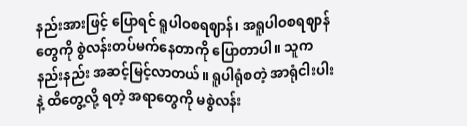နည်းအားဖြင့် ပြောရင် ရူပါဝစရဈာန်၊ အရူပါဝစရဈာန်တွေကို စွဲလန်းတပ်မက်နေတာကို ပြောတာပါ။ သူက နည်းနည်း အဆင့်မြင့်လာတယ်။ ရူပါရုံစတဲ့ အာရုံငါးပါးနဲ့ ထိတွေ့လို့ ရတဲ့ အရာတွေကို မစွဲလန်း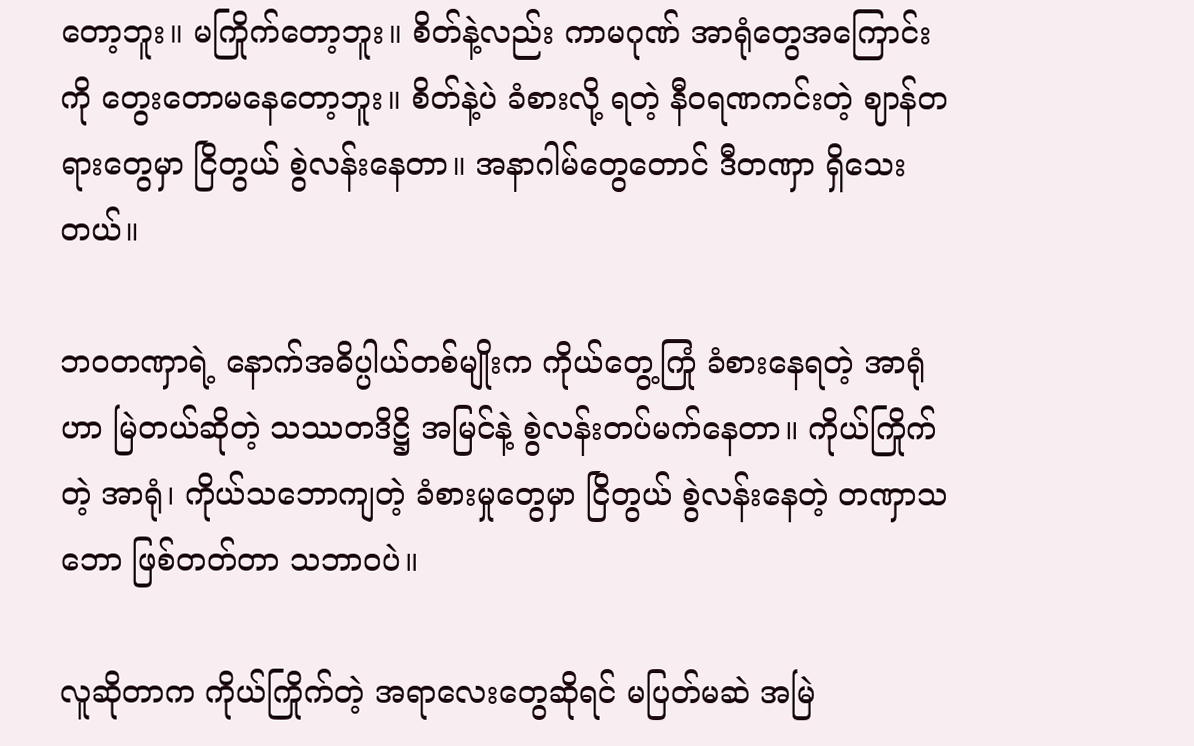တော့ဘူး။ မကြိုက်တော့ဘူး။ စိတ်နဲ့လည်း ကာမဂုဏ် အာရုံတွေအကြောင်းကို တွေးတောမနေတော့ဘူး။ စိတ်နဲ့ပဲ ခံစားလို့ ရတဲ့ နီဝရဏကင်းတဲ့ ဈာန်တရားတွေမှာ ငြိတွယ် စွဲလန်းနေတာ။ အနာဂါမ်တွေတောင် ဒီတဏှာ ရှိသေးတယ်။

ဘဝတဏှာရဲ့ နောက်အဓိပ္ပါယ်တစ်မျိုးက ကိုယ်တွေ့ကြုံ ခံစားနေရတဲ့ အာရုံဟာ မြဲတယ်ဆိုတဲ့ သဿတဒိဋ္ဌိ အမြင်နဲ့ စွဲလန်းတပ်မက်နေတာ။ ကိုယ်ကြိုက်တဲ့ အာရုံ၊ ကိုယ်သဘောကျတဲ့ ခံစားမှုတွေမှာ ငြိတွယ် စွဲလန်းနေတဲ့ တဏှာသဘော ဖြစ်တတ်တာ သဘာဝပဲ။

လူဆိုတာက ကိုယ်ကြိုက်တဲ့ အရာလေးတွေဆိုရင် မပြတ်မဆဲ အမြဲ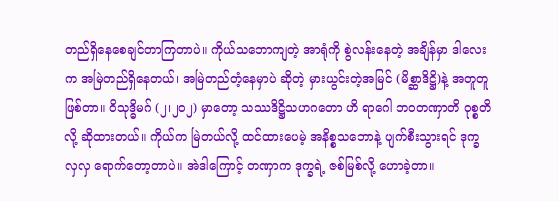တည်ရှိနေစေချင်တာကြတာပဲ။ ကိုယ်သဘောကျတဲ့ အာရုံကို စွဲလန်းနေတဲ့ အချိန်မှာ ဒါလေးက အမြဲတည်ရှိနေတယ်၊ အမြဲတည်တံ့နေမှာပဲ ဆိုတဲ့ မှားယွင်းတဲ့အမြင် (မိစ္ဆာဒိဋ္ဌိ)နဲ့ အတူတူ ဖြစ်တာ။ ဝိသုဒ္ဓိမဂ် (၂၊၂၀၂) မှာတော့ သဿဒိဋ္ဌိသဟဂတော ဟိ ရာဂေါ ဘဝတဏှာတိ ဝုစ္စတိ လို့ ဆိုထားတယ်။ ကိုယ်က မြဲတယ်လို့ ထင်ထားပေမဲ့ အနိစ္စသဘောနဲ့ ပျက်စီးသွားရင် ဒုက္ခ လှလှ ရောက်တော့တာပဲ။ အဲဒါကြောင့် တဏှာက ဒုက္ခရဲ့ ဇစ်မြစ်လို့ ဟောခဲ့တာ။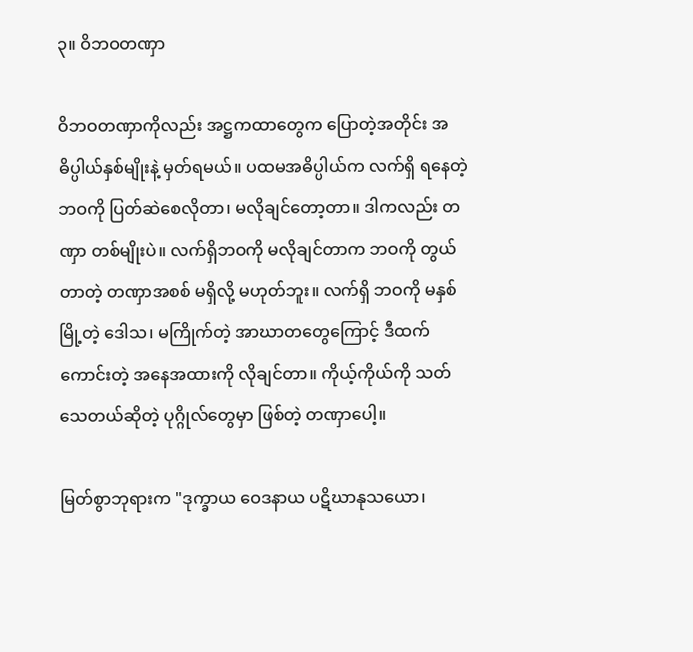၃။ ဝိဘဝတဏှာ

ဝိဘဝတဏှာကိုလည်း အဋ္ဌကထာတွေက ပြောတဲ့အတိုင်း အဓိပ္ပါယ်နှစ်မျိုးနဲ့ မှတ်ရမယ်။ ပထမအဓိပ္ပါယ်က လက်ရှိ ရနေတဲ့ ဘဝကို ပြတ်ဆဲစေလိုတာ၊ မလိုချင်တော့တာ။ ဒါကလည်း တဏှာ တစ်မျိုးပဲ။ လက်ရှိဘဝကို မလိုချင်တာက ဘဝကို တွယ်တာတဲ့ တဏှာအစစ် မရှိလို့ မဟုတ်ဘူး။ လက်ရှိ ဘဝကို မနှစ်မြို့တဲ့ ဒေါသ၊ မကြိုက်တဲ့ အာဃာတတွေကြောင့် ဒီထက်ကောင်းတဲ့ အနေအထားကို လိုချင်တာ။ ကိုယ့်ကိုယ်ကို သတ်သေတယ်ဆိုတဲ့ ပုဂ္ဂိုလ်တွေမှာ ဖြစ်တဲ့ တဏှာပေါ့။

မြတ်စွာဘုရားက "ဒုက္ခာယ ဝေဒနာယ ပဋိဃာနုသယော၊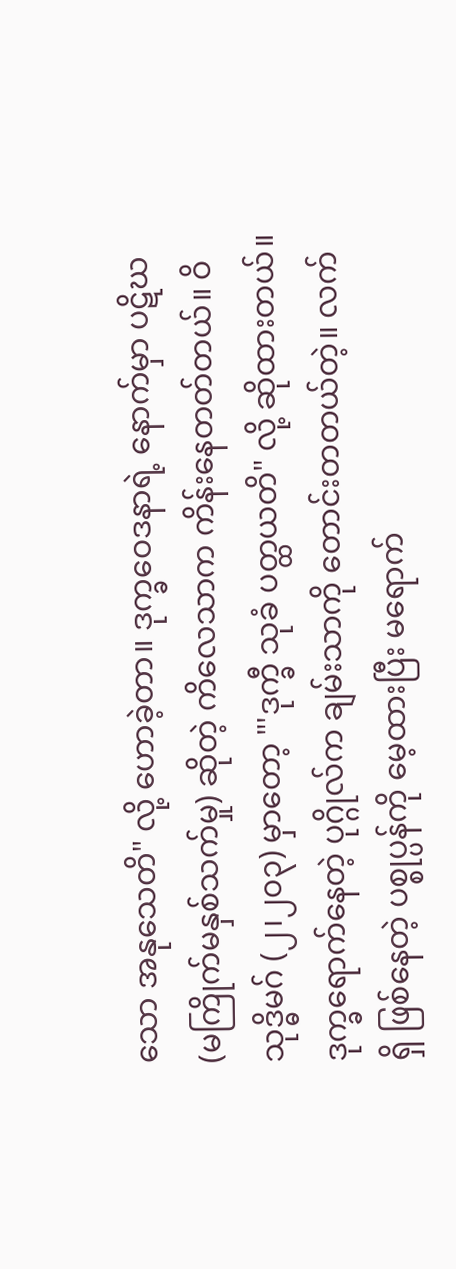သော အနုသေတိ" လို့ ဟောခဲ့တာ။ ဒုက္ခဝေဒနာရဲ့ နောက်မှာ ပဋိဃ (မကြိုက်မနှစ်သက်မှု) ဆိုတဲ့ ကိလေသာက ကိန်းနေတတ်တယ်။ ဝိသုဒ္ဓိမဂ် (၂၊၂၀၃) မှာတော့ "'ဒုက္ခီ သုခံ ပတ္ထယတိ" လို့ ဆိုထားတယ်။ ဒုက္ခရောက်နေတဲ့ ပုဂ္ဂိုလ်က ချမ်းသာကို တောင်းတတယ်တဲ့။ လက်ရှိ ဖြစ်နေတဲ့ ပစ္စုပ္ပန်ကို မေ့ထားပြီး မရောက်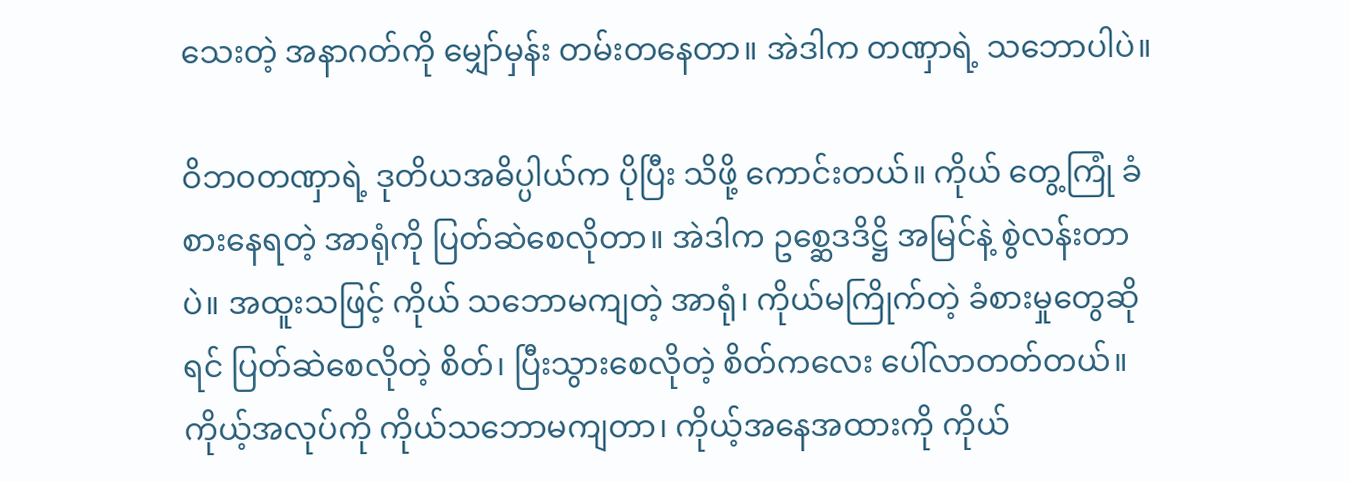သေးတဲ့ အနာဂတ်ကို မျှော်မှန်း တမ်းတနေတာ။ အဲဒါက တဏှာရဲ့ သဘောပါပဲ။

ဝိဘဝတဏှာရဲ့ ဒုတိယအဓိပ္ပါယ်က ပိုပြီး သိဖို့ ကောင်းတယ်။ ကိုယ် တွေ့ကြုံ ခံစားနေရတဲ့ အာရုံကို ပြတ်ဆဲစေလိုတာ။ အဲဒါက ဥစ္ဆေဒဒိဋ္ဌိ အမြင်နဲ့ စွဲလန်းတာပဲ။ အထူးသဖြင့် ကိုယ် သဘောမကျတဲ့ အာရုံ၊ ကိုယ်မကြိုက်တဲ့ ခံစားမှုတွေဆိုရင် ပြတ်ဆဲစေလိုတဲ့ စိတ်၊ ပြီးသွားစေလိုတဲ့ စိတ်ကလေး ပေါ်လာတတ်တယ်။ ကိုယ့်အလုပ်ကို ကိုယ်သဘောမကျတာ၊ ကိုယ့်အနေအထားကို ကိုယ်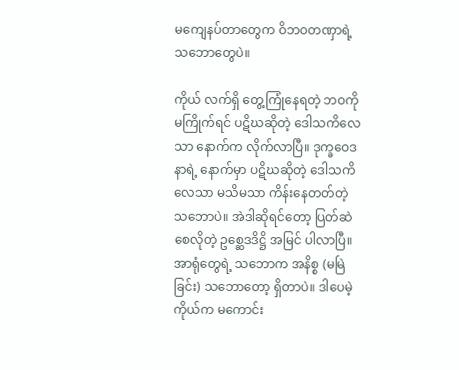မကျေနပ်တာတွေက ဝိဘဝတဏှာရဲ့ သဘောတွေပဲ။

ကိုယ် လက်ရှိ တွေ့ကြုံနေရတဲ့ ဘဝကို မကြိုက်ရင် ပဋိဃဆိုတဲ့ ဒေါသကိလေသာ နောက်က လိုက်လာပြီ။ ဒုက္ခဝေဒနာရဲ့ နောက်မှာ ပဋိဃဆိုတဲ့ ဒေါသကိလေသာ မသိမသာ ကိန်းနေတတ်တဲ့ သဘောပဲ။ အဲဒါဆိုရင်တော့ ပြတ်ဆဲစေလိုတဲ့ ဥစ္ဆေဒဒိဋ္ဌိ အမြင် ပါလာပြီ။ အာရုံတွေရဲ့ သဘောက အနိစ္စ (မမြဲခြင်း) သဘောတော့ ရှိတာပဲ။ ဒါပေမဲ့ ကိုယ်က မကောင်း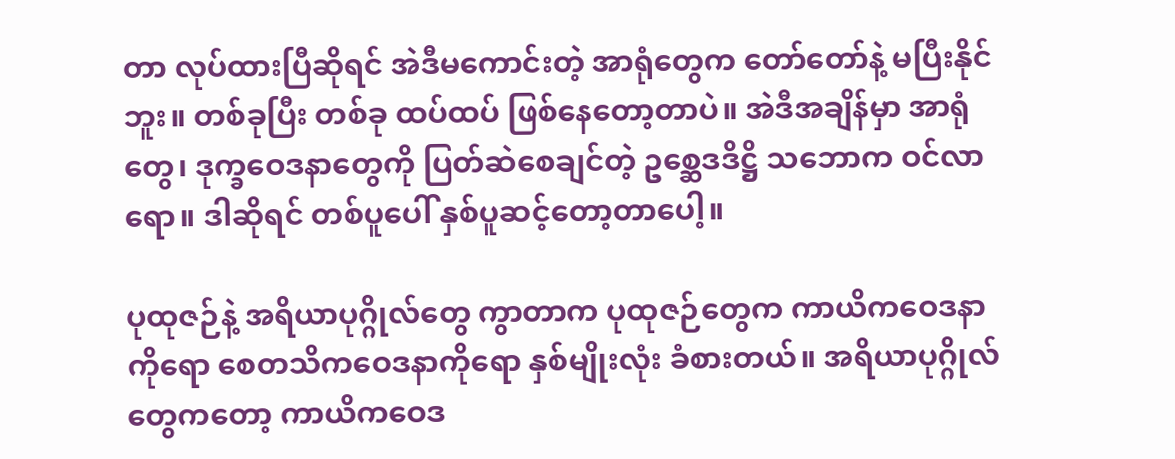တာ လုပ်ထားပြီဆိုရင် အဲဒီမကောင်းတဲ့ အာရုံတွေက တော်တော်နဲ့ မပြီးနိုင်ဘူး။ တစ်ခုပြီး တစ်ခု ထပ်ထပ် ဖြစ်နေတော့တာပဲ။ အဲဒီအချိန်မှာ အာရုံတွေ၊ ဒုက္ခဝေဒနာတွေကို ပြတ်ဆဲစေချင်တဲ့ ဥစ္ဆေဒဒိဋ္ဌိ သဘောက ဝင်လာရော။ ဒါဆိုရင် တစ်ပူပေါ် နှစ်ပူဆင့်တော့တာပေါ့။

ပုထုဇဉ်နဲ့ အရိယာပုဂ္ဂိုလ်တွေ ကွာတာက ပုထုဇဉ်တွေက ကာယိကဝေဒနာကိုရော စေတသိကဝေဒနာကိုရော နှစ်မျိုးလုံး ခံစားတယ်။ အရိယာပုဂ္ဂိုလ်တွေကတော့ ကာယိကဝေဒ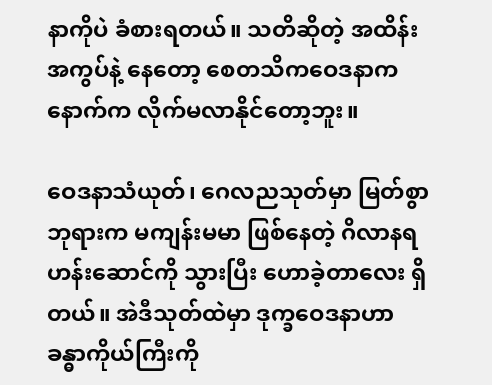နာကိုပဲ ခံစားရတယ်။ သတိဆိုတဲ့ အထိန်းအကွပ်နဲ့ နေတော့ စေတသိကဝေဒနာက နောက်က လိုက်မလာနိုင်တော့ဘူး။

ဝေဒနာသံယုတ်၊ ဂေလညသုတ်မှာ မြတ်စွာဘုရားက မကျန်းမမာ ဖြစ်နေတဲ့ ဂိလာနရဟန်းဆောင်ကို သွားပြီး ဟောခဲ့တာလေး ရှိတယ်။ အဲဒီသုတ်ထဲမှာ ဒုက္ခဝေဒနာဟာ ခန္ဓာကိုယ်ကြီးကို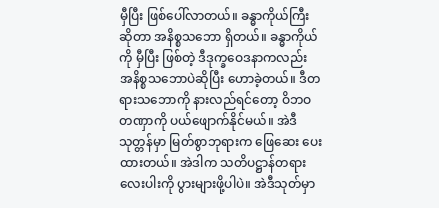မှီပြီး ဖြစ်ပေါ်လာတယ်။ ခန္ဓာကိုယ်ကြီးဆိုတာ အနိစ္စသဘော ရှိတယ်။ ခန္ဓာကိုယ်ကို မှီပြီး ဖြစ်တဲ့ ဒီဒုက္ခဝေဒနာကလည်း အနိစ္စသဘောပဲဆိုပြီး ဟောခဲ့တယ်။ ဒီတရားသဘောကို နားလည်ရင်တော့ ဝိဘဝတဏှာကို ပယ်ဖျောက်နိုင်မယ်။ အဲဒီသုတ္တန်မှာ မြတ်စွာဘုရားက ဖြေဆေး ပေးထားတယ်။ အဲဒါက သတိပဋ္ဌာန်တရားလေးပါးကို ပွားများဖို့ပါပဲ။ အဲဒီသုတ်မှာ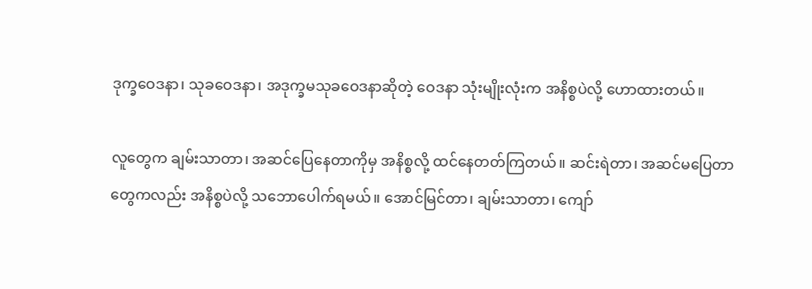ဒုက္ခဝေဒနာ၊ သုခဝေဒနာ၊ အဒုက္ခမသုခဝေဒနာဆိုတဲ့ ဝေဒနာ သုံးမျိုးလုံးက အနိစ္စပဲလို့ ဟောထားတယ်။

လူတွေက ချမ်းသာတာ၊ အဆင်ပြေနေတာကိုမှ အနိစ္စလို့ ထင်နေတတ်ကြတယ်။ ဆင်းရဲတာ၊ အဆင်မပြေတာတွေကလည်း အနိစ္စပဲလို့ သဘောပေါက်ရမယ်။ အောင်မြင်တာ၊ ချမ်းသာတာ၊ ကျော်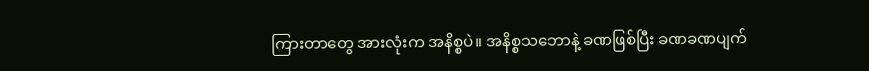ကြားတာတွေ အားလုံးက အနိစ္စပဲ။ အနိစ္စသဘောနဲ့ ခဏဖြစ်ပြီး ခဏခဏပျက်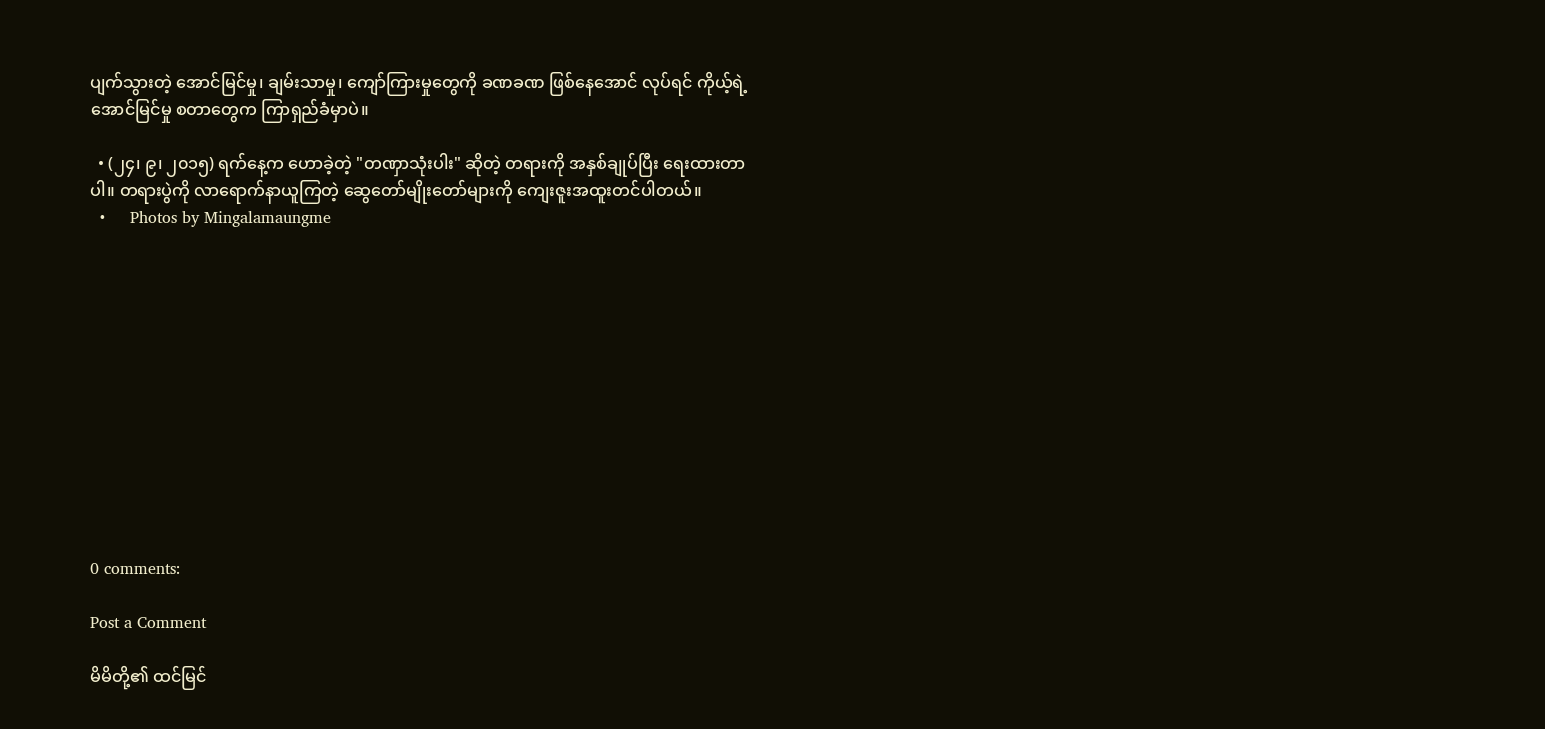ပျက်သွားတဲ့ အောင်မြင်မှု၊ ချမ်းသာမှု၊ ကျော်ကြားမှုတွေကို ခဏခဏ ဖြစ်နေအောင် လုပ်ရင် ကိုယ့်ရဲ့ အောင်မြင်မှု စတာတွေက ကြာရှည်ခံမှာပဲ။

  • (၂၄၊ ၉၊ ၂၀၁၅) ရက်နေ့က ဟောခဲ့တဲ့ "တဏှာသုံးပါး" ဆိုတဲ့ တရားကို အနှစ်ချုပ်ပြီး ရေးထားတာပါ။ တရားပွဲကို လာရောက်နာယူကြတဲ့ ဆွေတော်မျိုးတော်များကို ကျေးဇူးအထူးတင်ပါတယ်။
  •     Photos by Mingalamaungme












0 comments:

Post a Comment

မိမိတို့၏ ထင်မြင်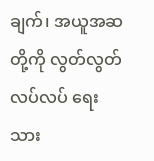ချက်၊ အယူအဆတို့ကို လွတ်လွတ်လပ်လပ် ရေးသား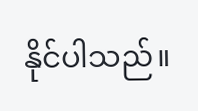နိုင်ပါသည်။